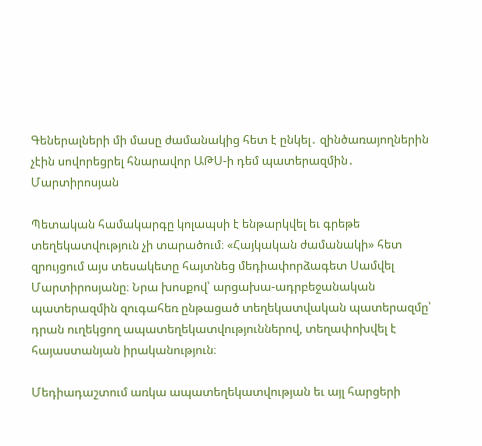Գեներալների մի մասը ժամանակից հետ է ընկել․ զինծառայողներին չէին սովորեցրել հնարավոր ԱԹՍ-ի դեմ պատերազմին․ Մարտիրոսյան

Պետական համակարգը կոլապսի է ենթարկվել եւ գրեթե տեղեկատվություն չի տարածում։ «Հայկական ժամանակի» հետ զրույցում այս տեսակետը հայտնեց մեդիափորձագետ Սամվել Մարտիրոսյանը։ Նրա խոսքով՝ արցախա-ադրբեջանական պատերազմին զուգահեռ ընթացած տեղեկատվական պատերազմը՝ դրան ուղեկցող ապատեղեկատվություններով, տեղափոխվել է հայաստանյան իրականություն։

Մեդիադաշտում առկա ապատեղեկատվության եւ այլ հարցերի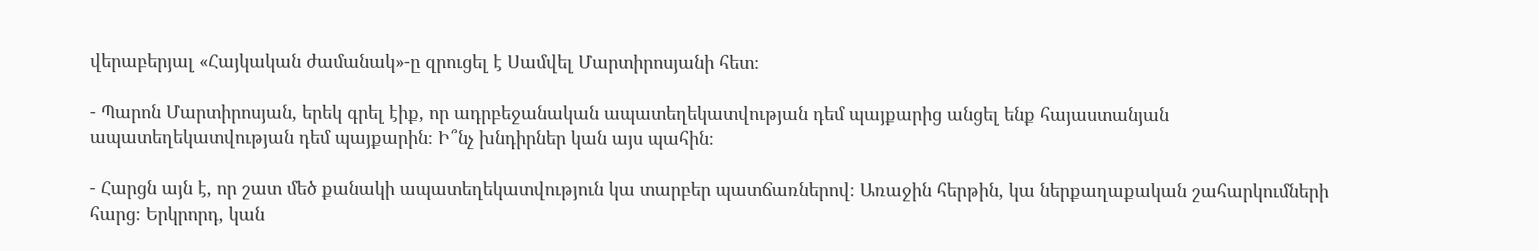վերաբերյալ «Հայկական ժամանակ»-ը զրուցել է Սամվել Մարտիրոսյանի հետ։

- Պարոն Մարտիրոսյան, երեկ գրել էիք, որ ադրբեջանական ապատեղեկատվության դեմ պայքարից անցել ենք հայաստանյան ապատեղեկատվության դեմ պայքարին։ Ի՞նչ խնդիրներ կան այս պահին։

- Հարցն այն է, որ շատ մեծ քանակի ապատեղեկատվություն կա տարբեր պատճառներով։ Առաջին հերթին, կա ներքաղաքական շահարկումների հարց։ Երկրորդ, կան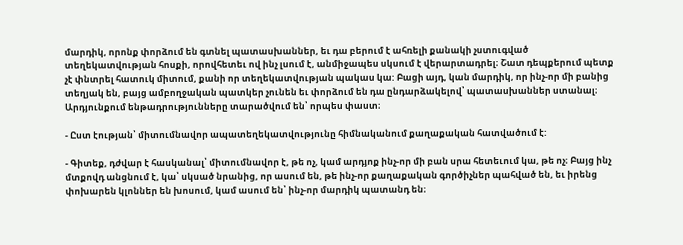մարդիկ, որոնք փորձում են գտնել պատասխաններ, եւ դա բերում է ահռելի քանակի չստուգված տեղեկատվության հոսքի, որովհետեւ ով ինչ լսում է, անմիջապես սկսում է վերարտադրել։ Շատ դեպքերում պետք չէ փնտրել հատուկ միտում, քանի որ տեղեկատվության պակաս կա: Բացի այդ, կան մարդիկ, որ ինչ-որ մի բանից տեղյակ են, բայց ամբողջական պատկեր չունեն եւ փորձում են դա ընդարձակելով՝ պատասխաններ ստանալ։ Արդյունքում ենթադրությունները տարածվում են՝ որպես փաստ։

- Ըստ էության՝ միտումնավոր ապատեղեկատվությունը հիմնականում քաղաքական հատվածում է:

- Գիտեք, դժվար է հասկանալ՝ միտումնավոր է, թե ոչ, կամ արդյոք ինչ-որ մի բան սրա հետեւում կա, թե ոչ։ Բայց ինչ մտքովդ անցնում է, կա՝ սկսած նրանից, որ ասում են, թե ինչ-որ քաղաքական գործիչներ պահված են, եւ իրենց փոխարեն կլոններ են խոսում, կամ ասում են՝ ինչ-որ մարդիկ պատանդ են։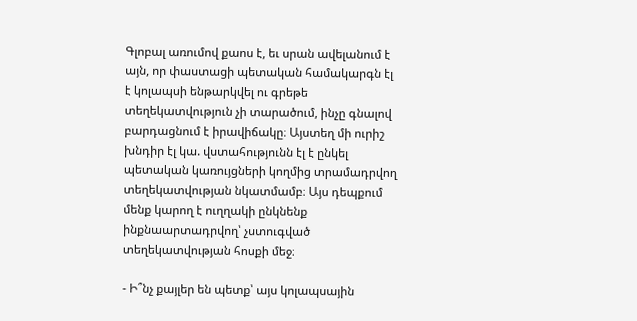Գլոբալ առումով քաոս է, եւ սրան ավելանում է այն, որ փաստացի պետական համակարգն էլ է կոլապսի ենթարկվել ու գրեթե տեղեկատվություն չի տարածում, ինչը գնալով բարդացնում է իրավիճակը։ Այստեղ մի ուրիշ խնդիր էլ կա. վստահությունն էլ է ընկել պետական կառույցների կողմից տրամադրվող տեղեկատվության նկատմամբ։ Այս դեպքում մենք կարող է ուղղակի ընկնենք ինքնաարտադրվող՝ չստուգված տեղեկատվության հոսքի մեջ։

- Ի՞նչ քայլեր են պետք՝ այս կոլապսային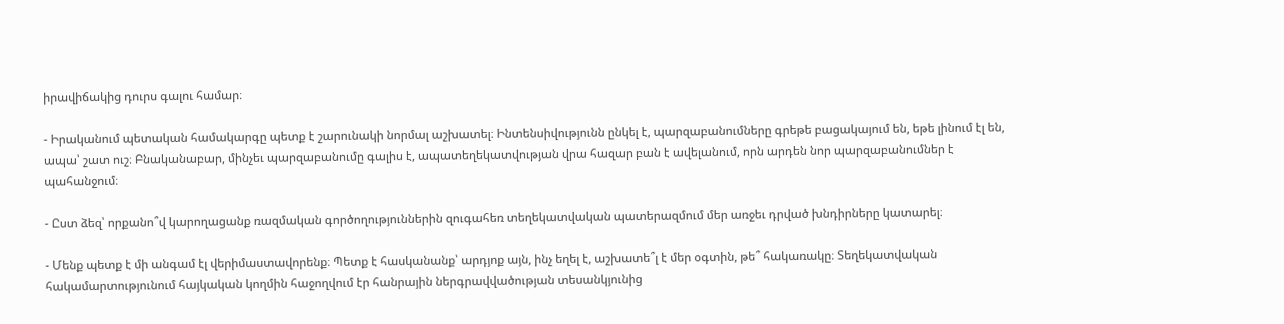իրավիճակից դուրս գալու համար։

- Իրականում պետական համակարգը պետք է շարունակի նորմալ աշխատել։ Ինտենսիվությունն ընկել է, պարզաբանումները գրեթե բացակայում են, եթե լինում էլ են, ապա՝ շատ ուշ։ Բնականաբար, մինչեւ պարզաբանումը գալիս է, ապատեղեկատվության վրա հազար բան է ավելանում, որն արդեն նոր պարզաբանումներ է պահանջում։

- Ըստ ձեզ՝ որքանո՞վ կարողացանք ռազմական գործողություններին զուգահեռ տեղեկատվական պատերազմում մեր առջեւ դրված խնդիրները կատարել։

- Մենք պետք է մի անգամ էլ վերիմաստավորենք։ Պետք է հասկանանք՝ արդյոք այն, ինչ եղել է, աշխատե՞լ է մեր օգտին, թե՞ հակառակը։ Տեղեկատվական հակամարտությունում հայկական կողմին հաջողվում էր հանրային ներգրավվածության տեսանկյունից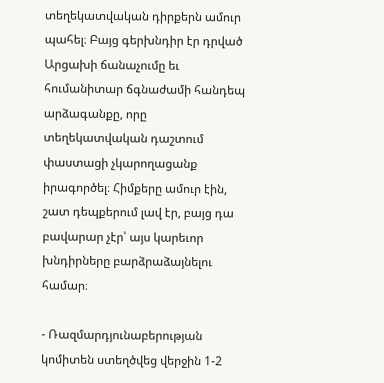տեղեկատվական դիրքերն ամուր պահել։ Բայց գերխնդիր էր դրված Արցախի ճանաչումը եւ հումանիտար ճգնաժամի հանդեպ արձագանքը, որը տեղեկատվական դաշտում փաստացի չկարողացանք իրագործել։ Հիմքերը ամուր էին, շատ դեպքերում լավ էր, բայց դա բավարար չէր՝ այս կարեւոր խնդիրները բարձրաձայնելու համար։

- Ռազմարդյունաբերության կոմիտեն ստեղծվեց վերջին 1-2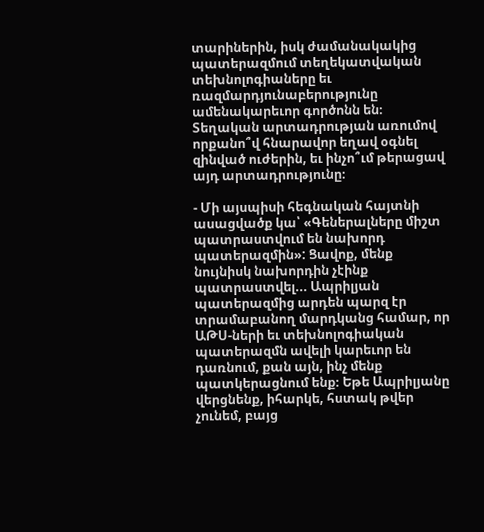տարիներին, իսկ ժամանակակից պատերազմում տեղեկատվական տեխնոլոգիաները եւ ռազմարդյունաբերությունը ամենակարեւոր գործոնն են։ Տեղական արտադրության առումով որքանո՞վ հնարավոր եղավ օգնել զինված ուժերին, եւ ինչո՞ւմ թերացավ այդ արտադրությունը։

- Մի այսպիսի հեգնական հայտնի ասացվածք կա՝ «Գեներալները միշտ պատրաստվում են նախորդ պատերազմին»: Ցավոք, մենք նույնիսկ նախորդին չէինք պատրաստվել... Ապրիլյան պատերազմից արդեն պարզ էր տրամաբանող մարդկանց համար, որ ԱԹՍ-ների եւ տեխնոլոգիական պատերազմն ավելի կարեւոր են դառնում, քան այն, ինչ մենք պատկերացնում ենք։ Եթե Ապրիլյանը վերցնենք, իհարկե, հստակ թվեր չունեմ, բայց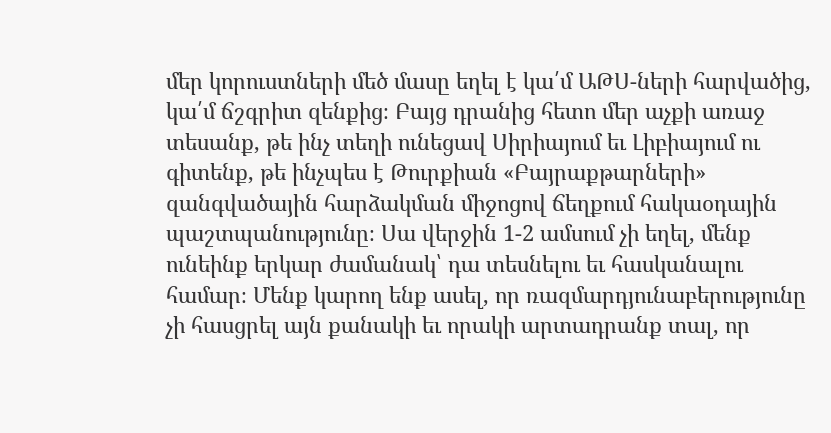մեր կորուստների մեծ մասը եղել է կա՛մ ԱԹՍ-ների հարվածից, կա՛մ ճշգրիտ զենքից։ Բայց դրանից հետո մեր աչքի առաջ տեսանք, թե ինչ տեղի ունեցավ Սիրիայում եւ Լիբիայում ու գիտենք, թե ինչպես է Թուրքիան «Բայրաքթարների» զանգվածային հարձակման միջոցով ճեղքում հակաօդային պաշտպանությունը։ Սա վերջին 1-2 ամսում չի եղել, մենք ունեինք երկար ժամանակ՝ դա տեսնելու եւ հասկանալու համար։ Մենք կարող ենք ասել, որ ռազմարդյունաբերությունը չի հասցրել այն քանակի եւ որակի արտադրանք տալ, որ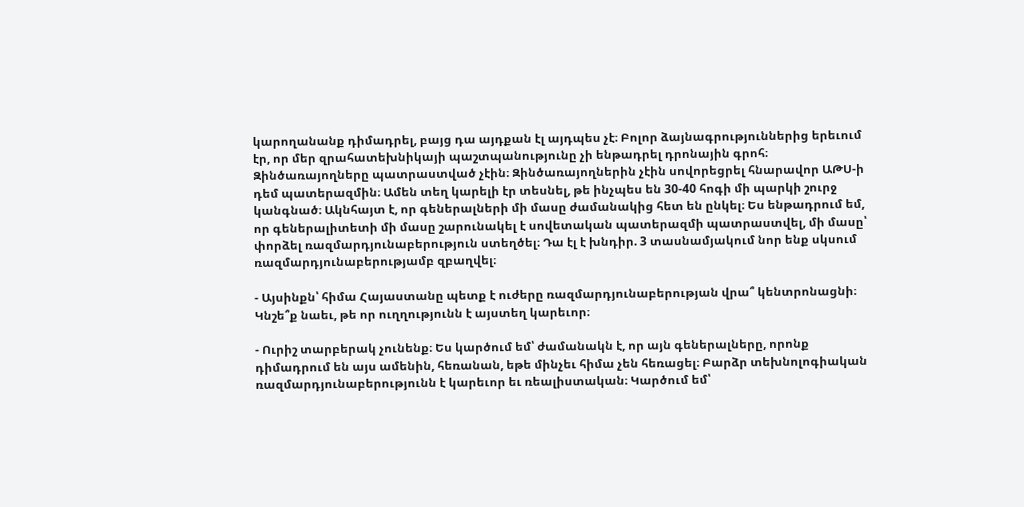կարողանանք դիմադրել, բայց դա այդքան էլ այդպես չէ։ Բոլոր ձայնագրություններից երեւում էր, որ մեր զրահատեխնիկայի պաշտպանությունը չի ենթադրել դրոնային գրոհ։ Զինծառայողները պատրաստված չէին։ Զինծառայողներին չէին սովորեցրել հնարավոր ԱԹՍ-ի դեմ պատերազմին։ Ամեն տեղ կարելի էր տեսնել, թե ինչպես են 30-40 հոգի մի պարկի շուրջ կանգնած։ Ակնհայտ է, որ գեներալների մի մասը ժամանակից հետ են ընկել։ Ես ենթադրում եմ, որ գեներալիտետի մի մասը շարունակել է սովետական պատերազմի պատրաստվել, մի մասը՝ փորձել ռազմարդյունաբերություն ստեղծել։ Դա էլ է խնդիր. 3 տասնամյակում նոր ենք սկսում ռազմարդյունաբերությամբ զբաղվել։

- Այսինքն՝ հիմա Հայաստանը պետք է ուժերը ռազմարդյունաբերության վրա՞ կենտրոնացնի։ Կնշե՞ք նաեւ, թե որ ուղղությունն է այստեղ կարեւոր։

- Ուրիշ տարբերակ չունենք։ Ես կարծում եմ՝ ժամանակն է, որ այն գեներալները, որոնք դիմադրում են այս ամենին, հեռանան, եթե մինչեւ հիմա չեն հեռացել։ Բարձր տեխնոլոգիական ռազմարդյունաբերությունն է կարեւոր եւ ռեալիստական։ Կարծում եմ՝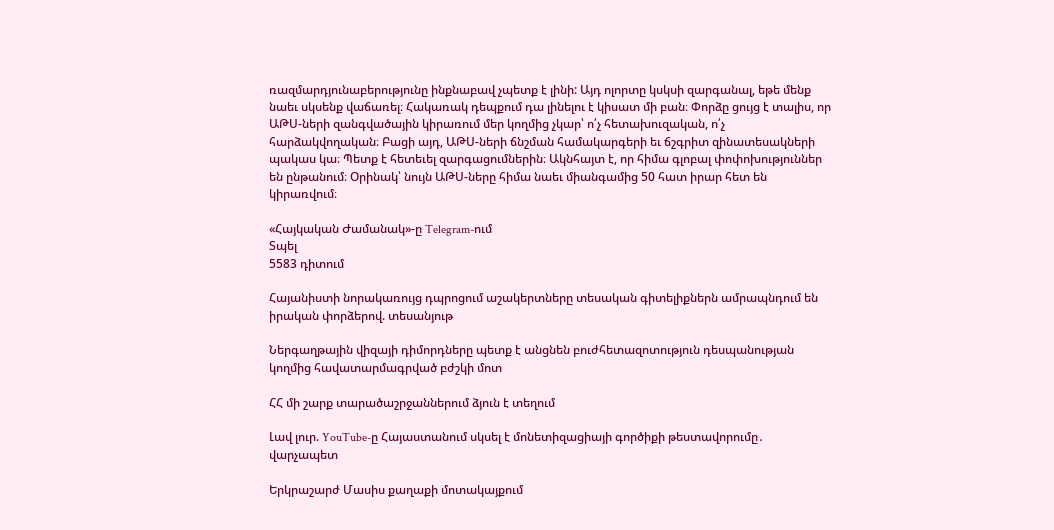ռազմարդյունաբերությունը ինքնաբավ չպետք է լինի: Այդ ոլորտը կսկսի զարգանալ, եթե մենք նաեւ սկսենք վաճառել։ Հակառակ դեպքում դա լինելու է կիսատ մի բան։ Փորձը ցույց է տալիս, որ ԱԹՍ-ների զանգվածային կիրառում մեր կողմից չկար՝ ո՛չ հետախուզական, ո՛չ հարձակվողական։ Բացի այդ, ԱԹՍ-ների ճնշման համակարգերի եւ ճշգրիտ զինատեսակների պակաս կա։ Պետք է հետեւել զարգացումներին։ Ակնհայտ է, որ հիմա գլոբալ փոփոխություններ են ընթանում։ Օրինակ՝ նույն ԱԹՍ-ները հիմա նաեւ միանգամից 50 հատ իրար հետ են կիրառվում։

«Հայկական Ժամանակ»-ը Telegram-ում
Տպել
5583 դիտում

Հայանիստի նորակառույց դպրոցում աշակերտները տեսական գիտելիքներն ամրապնդում են իրական փորձերով. տեսանյութ

Ներգաղթային վիզայի դիմորդները պետք է անցնեն բուժհետազոտություն դեսպանության կողմից հավատարմագրված բժշկի մոտ

ՀՀ մի շարք տարածաշրջաններում ձյուն է տեղում

Լավ լուր. YouTube-ը Հայաստանում սկսել է մոնետիզացիայի գործիքի թեստավորումը․ վարչապետ

Երկրաշարժ Մասիս քաղաքի մոտակայքում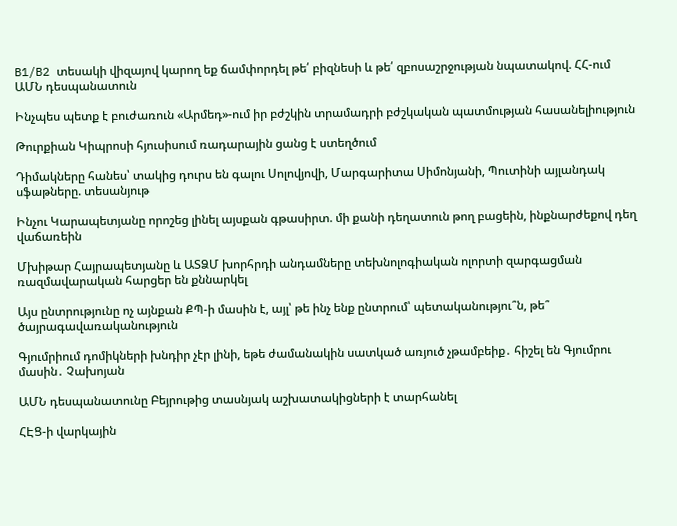B1/B2 տեսակի վիզայով կարող եք ճամփորդել թե՛ բիզնեսի և թե՛ զբոսաշրջության նպատակով. ՀՀ-ում ԱՄՆ դեսպանատուն

Ինչպես պետք է բուժառուն «Արմեդ»-ում իր բժշկին տրամադրի բժշկական պատմության հասանելիություն

Թուրքիան Կիպրոսի հյուսիսում ռադարային ցանց է ստեղծում

Դիմակները հանես՝ տակից դուրս են գալու Սոլովյովի, Մարգարիտա Սիմոնյանի, Պուտինի այլանդակ սֆաթները. տեսանյութ

Ինչու Կարապետյանը որոշեց լինել այսքան գթասիրտ. մի քանի դեղատուն թող բացեին, ինքնարժեքով դեղ վաճառեին

Մխիթար Հայրապետյանը և ԱՏՁՄ խորհրդի անդամները տեխնոլոգիական ոլորտի զարգացման ռազմավարական հարցեր են քննարկել

Այս ընտրությունը ոչ այնքան ՔՊ-ի մասին է, այլ՝ թե ինչ ենք ընտրում՝ պետականությու՞ն, թե՞ ծայրագավառականություն

Գյումրիում դոմիկների խնդիր չէր լինի, եթե ժամանակին սատկած առյուծ չթամբեիք․ հիշել են Գյումրու մասին․ Չախոյան

ԱՄՆ դեսպանատունը Բեյրութից տասնյակ աշխատակիցների է տարհանել

ՀԷՑ-ի վարկային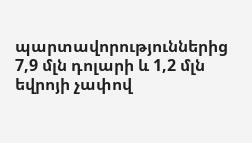պարտավորություններից 7,9 մլն դոլարի և 1,2 մլն եվրոյի չափով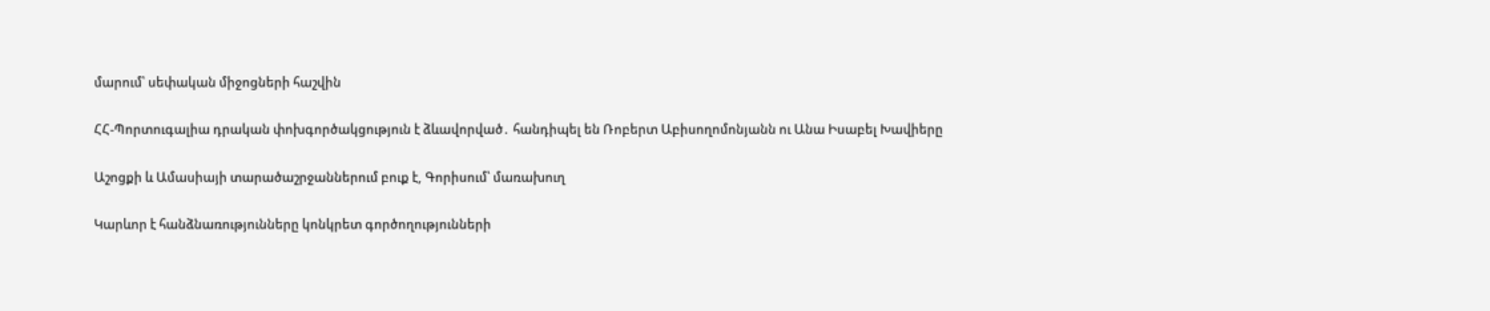մարում՝ սեփական միջոցների հաշվին

ՀՀ-Պորտուգալիա դրական փոխգործակցություն է ձևավորված․ հանդիպել են Ռոբերտ Աբիսողոմոնյանն ու Անա Իսաբել Խավիերը

Աշոցքի և Ամասիայի տարածաշրջաններում բուք է, Գորիսում՝ մառախուղ

Կարևոր է հանձնառությունները կոնկրետ գործողությունների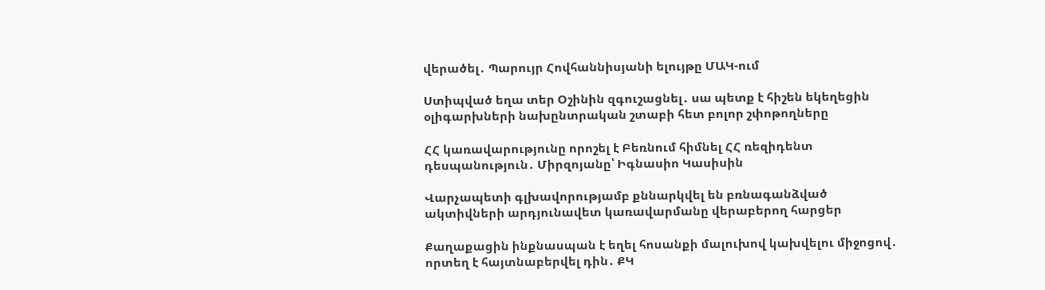վերածել․ Պարույր Հովհաննիսյանի ելույթը ՄԱԿ-ում

Ստիպված եղա տեր Օշինին զգուշացնել․ սա պետք է հիշեն եկեղեցին օլիգարխների նախընտրական շտաբի հետ բոլոր շփոթողները

ՀՀ կառավարությունը որոշել է Բեռնում հիմնել ՀՀ ռեզիդենտ դեսպանություն․ Միրզոյանը՝ Իգնասիո Կասիսին

Վարչապետի գլխավորությամբ քննարկվել են բռնագանձված ակտիվների արդյունավետ կառավարմանը վերաբերող հարցեր

Քաղաքացին ինքնասպան է եղել հոսանքի մալուխով կախվելու միջոցով․ որտեղ է հայտնաբերվել դին․ ՔԿ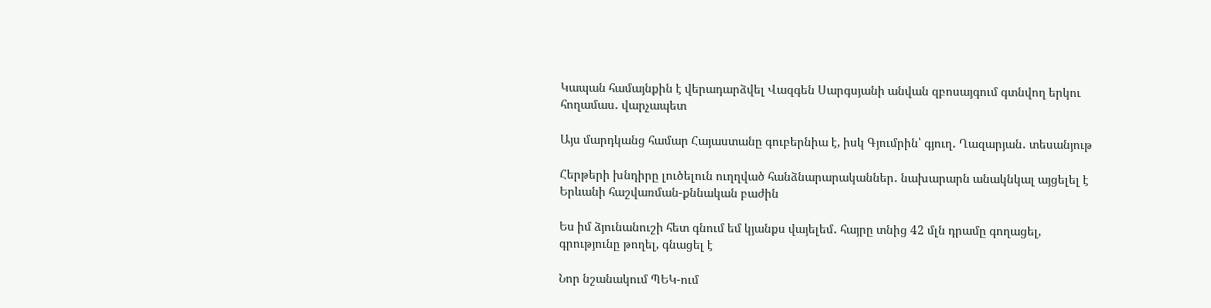Կապան համայնքին է վերադարձվել Վազգեն Սարգսյանի անվան զբոսայգում գտնվող երկու հողամաս․ վարչապետ

Այս մարդկանց համար Հայաստանը գուբերնիա է, իսկ Գյումրին՝ գյուղ․ Ղազարյան․ տեսանյութ

Հերթերի խնդիրը լուծելուն ուղղված հանձնարարականներ․ նախարարն անակնկալ այցելել է Երևանի հաշվառման-քննական բաժին

Ես իմ ձյունանուշի հետ գնում եմ կյանքս վայելեմ․ հայրը տնից 42 մլն դրամը գողացել, գրությունը թողել, գնացել է

Նոր նշանակում ՊԵԿ-ում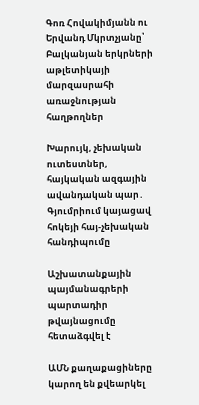Գոռ Հովակիմյանն ու Երվանդ Մկրտչյանը՝ Բալկանյան երկրների աթլետիկայի մարզասրահի առաջնության հաղթողներ

Խարույկ, չեխական ուտեստներ, հայկական ազգային ավանդական պար․ Գյումրիում կայացավ հոկեյի հայ-չեխական հանդիպումը

Աշխատանքային պայմանագրերի պարտադիր թվայնացումը հետաձգվել է

ԱՄՆ քաղաքացիները կարող են քվեարկել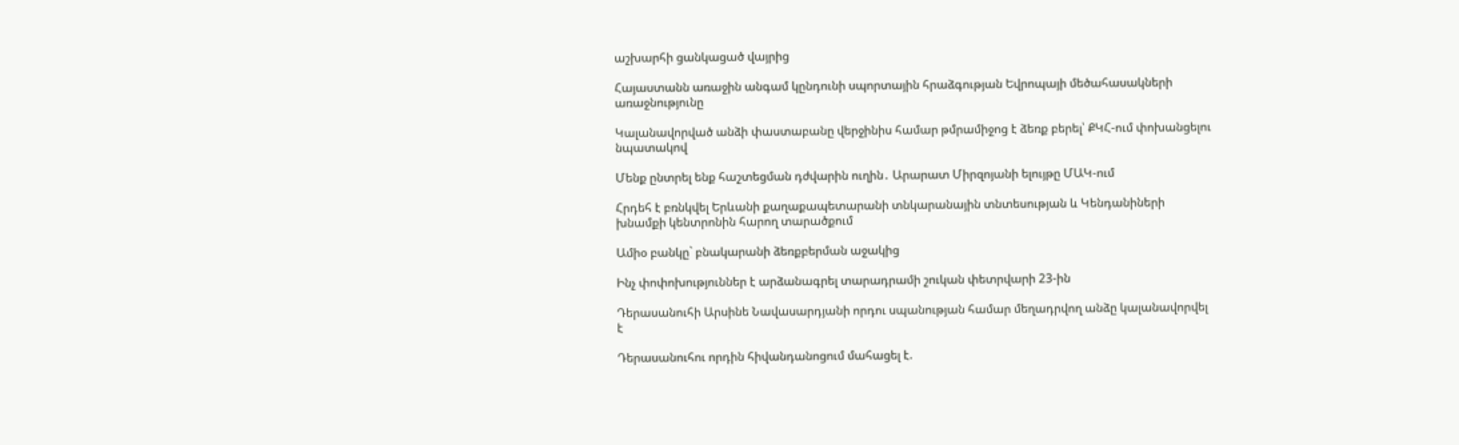աշխարհի ցանկացած վայրից

Հայաստանն առաջին անգամ կընդունի սպորտային հրաձգության Եվրոպայի մեծահասակների առաջնությունը

Կալանավորված անձի փաստաբանը վերջինիս համար թմրամիջոց է ձեռք բերել՝ ՔԿՀ-ում փոխանցելու նպատակով

Մենք ընտրել ենք հաշտեցման դժվարին ուղին․ Արարատ Միրզոյանի ելույթը ՄԱԿ-ում

Հրդեհ է բռնկվել Երևանի քաղաքապետարանի տնկարանային տնտեսության և Կենդանիների խնամքի կենտրոնին հարող տարածքում

Ամիօ բանկը` բնակարանի ձեռքբերման աջակից

Ինչ փոփոխություններ է արձանագրել տարադրամի շուկան փետրվարի 23-ին

Դերասանուհի Արսինե Նավասարդյանի որդու սպանության համար մեղադրվող անձը կալանավորվել է

Դերասանուհու որդին հիվանդանոցում մահացել է.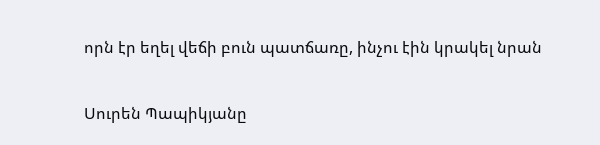որն էր եղել վեճի բուն պատճառը, ինչու էին կրակել նրան

Սուրեն Պապիկյանը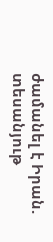ժամանել է Իրան. տեսանյութ